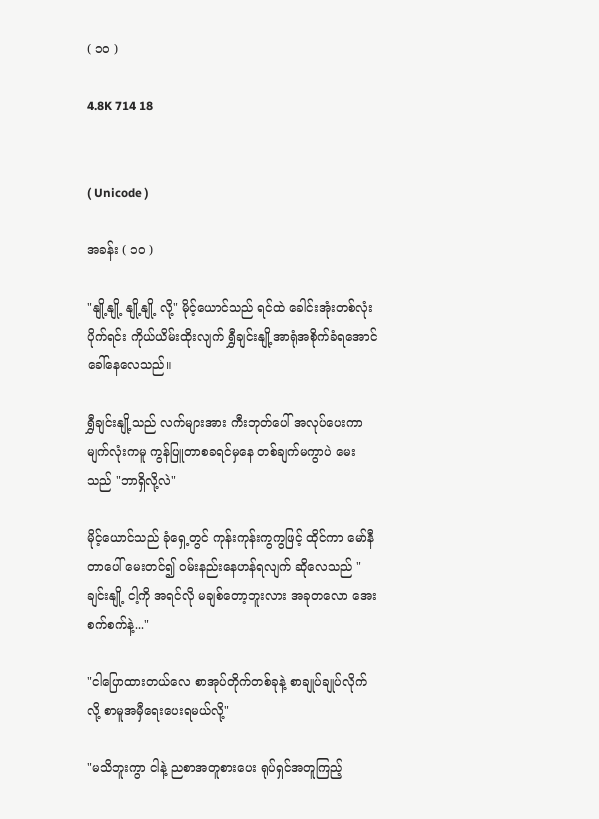( ၁၀ )

4.8K 714 18


( Unicode )

အခန်း ( ၁၀ )

"နျို့နျို့ နျို့နျို့ လို့" မိုင့်ယောင်သည် ရင်ထဲ ခေါင်းအုံးတစ်လုံးပိုက်ရင်း ကိုယ်ယိမ်းထိုးလျက် ရွှီချင်းနျို့အာရုံအစိုက်ခံရအောင် ခေါ်နေလေသည်။

ရွှီချင်းနျို့သည် လက်များအား ကီးဘုတ်ပေါ် အလုပ်ပေးကာ မျက်လုံးကမူ ကွန်ပြူတာစခရင်မှနေ တစ်ချက်မကွာပဲ မေးသည် "ဘာရှိလို့လဲ"

မိုင့်ယောင်သည် ခုံရှေ့တွင် ကုန်းကုန်းကွကွဖြင့် ထိုင်ကာ မော်နီတာပေါ် မေးတင်၍ ဝမ်းနည်းနေဟန်ရလျက် ဆိုလေသည် "ချင်းနျို့ ငါ့ကို အရင်လို မချစ်တော့ဘူးလား အခုတလော အေးစက်စက်နဲ့..."

"ငါပြောထားတယ်လေ စာအုပ်တိုက်တစ်ခုနဲ့ စာချုပ်ချုပ်လိုက်လို့ စာမူအမှီရေးပေးရမယ်လို့"

"မသိဘူးကွာ ငါနဲ့ ညစာအတူစားပေး ရုပ်ရှင်အတူကြည့်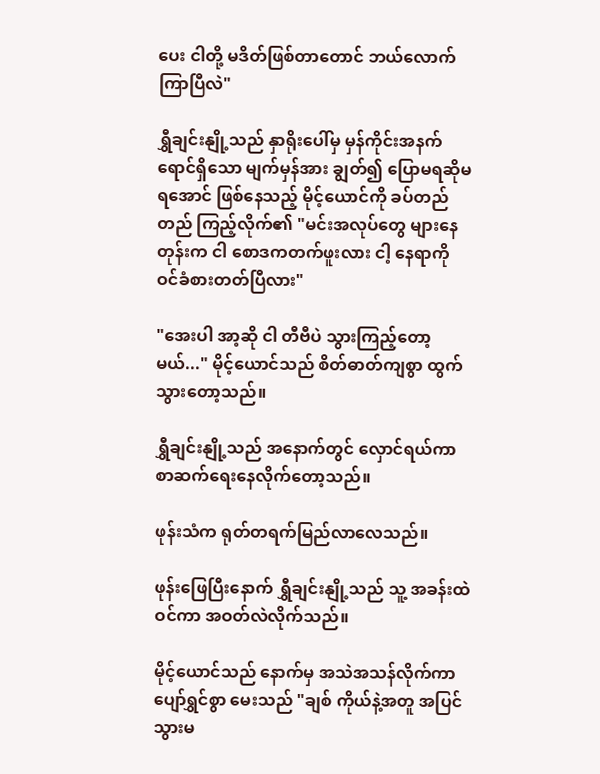ပေး ငါတို့ မဒိတ်ဖြစ်တာတောင် ဘယ်လောက်ကြာပြီလဲ"

ရွှီချင်းနျို့သည် နှာရိုးပေါ်မှ မှန်ကိုင်းအနက်ရောင်ရှိသော မျက်မှန်အား ချွတ်၍ ပြောမရဆိုမရအောင် ဖြစ်နေသည့် မိုင့်ယောင်ကို ခပ်တည်တည် ကြည့်လိုက်၏ "မင်းအလုပ်တွေ များနေတုန်းက ငါ စောဒကတက်ဖူးလား ငါ့ နေရာကို ဝင်ခံစားတတ်ပြီလား"

"အေးပါ အာ့ဆို ငါ တီဗီပဲ သွားကြည့်တော့မယ်..." မိုင့်ယောင်သည် စိတ်ဓာတ်ကျစွာ ထွက်သွားတော့သည်။

ရွှီချင်းနျို့သည် အနောက်တွင် လှောင်ရယ်ကာ စာဆက်ရေးနေလိုက်တော့သည်။

ဖုန်းသံက ရုတ်တရက်မြည်လာလေသည်။

ဖုန်းဖြေပြီးနောက် ရွှီချင်းနျို့သည် သူ့ အခန်းထဲ ဝင်ကာ အဝတ်လဲလိုက်သည်။

မိုင့်ယောင်သည် နောက်မှ အသဲအသန်လိုက်ကာ ပျော်ရွှင်စွာ မေးသည် "ချစ် ကိုယ်နဲ့အတူ အပြင်သွားမ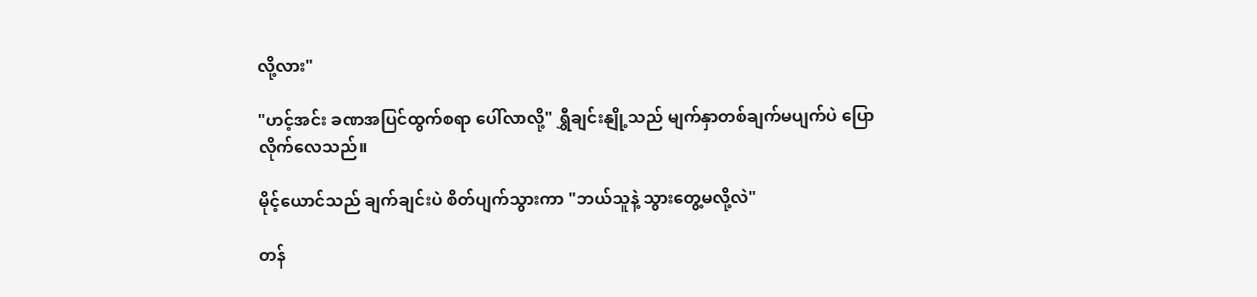လို့လား"

"ဟင့်အင်း ခဏအပြင်ထွက်စရာ ပေါ်လာလို့" ရွှီချင်းနျို့သည် မျက်နှာတစ်ချက်မပျက်ပဲ ပြောလိုက်လေသည်။

မိုင့်ယောင်သည် ချက်ချင်းပဲ စိတ်ပျက်သွားကာ "ဘယ်သူနဲ့ သွားတွေ့မလို့လဲ"

တန်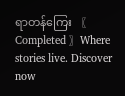ရာတန်ကြေး 〖 Completed 〗Where stories live. Discover now